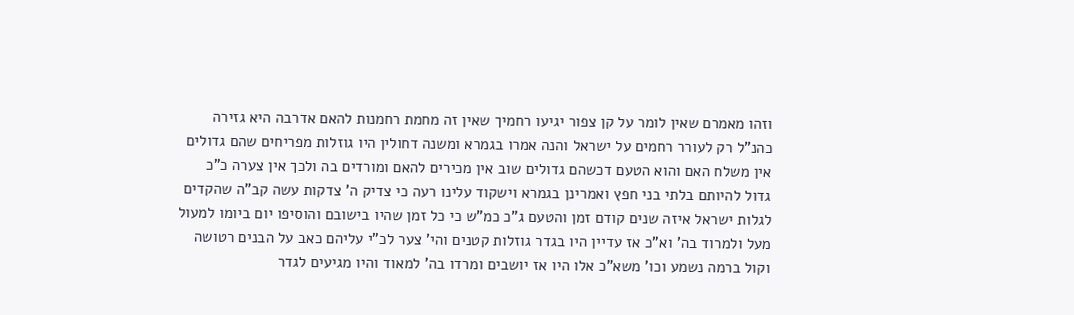וזהו מאמרם שאין לומר על קן צפור יגיעו רחמיך שאין זה מחמת רחמנות להאם אדרבה היא גזירה כהנ"ל רק לעורר רחמים על ישראל והנה אמרו בגמרא ומשנה דחולין היו גוזלות מפריחים שהם גדולים אין משלח האם והוא הטעם דכשהם גדולים שוב אין מכירים להאם ומורדים בה ולכך אין צערה כ"כ גדול להיותם בלתי בני חפץ ואמרינן בגמרא וישקוד עלינו רעה כי צדיק ה' צדקות עשה קב"ה שהקדים לגלות ישראל איזה שנים קודם זמן והטעם ג"כ כמ"ש כי כל זמן שהיו בישובם והוסיפו יום ביומו למעול מעל ולמרוד בה' וא"כ אז עדיין היו בגדר גוזלות קטנים והי' צער לכ"י עליהם כאב על הבנים רטושה וקול ברמה נשמע וכו' משא"כ אלו היו אז יושבים ומרדו בה' למאוד והיו מגיעים לגדר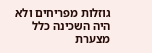גוזלות מפריחים ולא היה השכינה כלל מצערת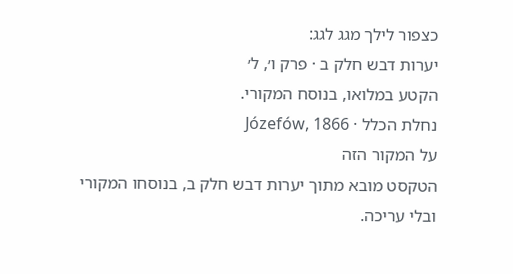כצפור לילך מגג לגג:
יערות דבש חלק ב · פרק ו׳, ל׳
הקטע במלואו, בנוסח המקורי.
נחלת הכלל · Józefów, 1866
על המקור הזה
הטקסט מובא מתוך יערות דבש חלק ב, בנוסחו המקורי ובלי עריכה.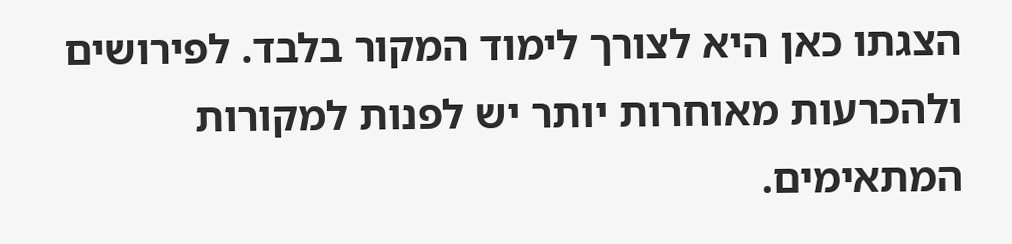הצגתו כאן היא לצורך לימוד המקור בלבד. לפירושים ולהכרעות מאוחרות יותר יש לפנות למקורות המתאימים.